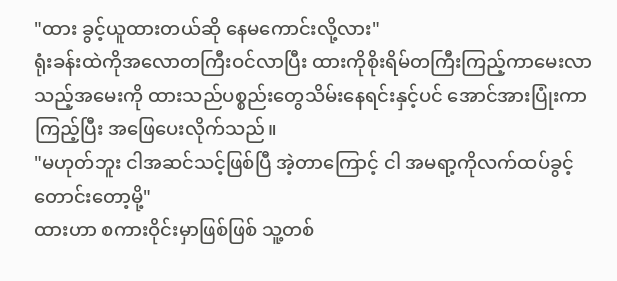"ထား ခွင့်ယူထားတယ်ဆို နေမကောင်းလို့လား"
ရုံးခန်းထဲကိုအလောတကြီးဝင်လာပြီး ထားကိုစိုးရိမ်တကြီးကြည့်ကာမေးလာသည့်အမေးကို ထားသည်ပစ္စည်းတွေသိမ်းနေရင်းနှင့်ပင် အောင်အားပြုံးကာ ကြည့်ပြီး အဖြေပေးလိုက်သည်။
"မဟုတ်ဘူး ငါအဆင်သင့်ဖြစ်ပြီ အဲ့တာကြောင့် ငါ အမရာ့ကိုလက်ထပ်ခွင့်တောင်းတော့မို့"
ထားဟာ စကားဝိုင်းမှာဖြစ်ဖြစ် သူ့တစ်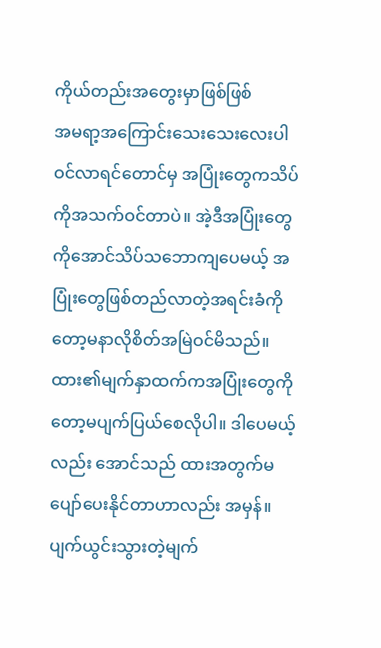ကိုယ်တည်းအတွေးမှာဖြစ်ဖြစ်
အမရာ့အကြောင်းသေးသေးလေးပါဝင်လာရင်တောင်မှ အပြုံးတွေကသိပ်ကိုအသက်ဝင်တာပဲ။ အဲ့ဒီအပြုံးတွေကိုအောင်သိပ်သဘောကျပေမယ့် အပြုံးတွေဖြစ်တည်လာတဲ့အရင်းခံကိုတော့မနာလိုစိတ်အမြဲဝင်မိသည်။ ထား၏မျက်နှာထက်ကအပြုံးတွေကိုတော့မပျက်ပြယ်စေလိုပါ။ ဒါပေမယ့်လည်း အောင်သည် ထားအတွက်မပျော်ပေးနိုင်တာဟာလည်း အမှန်။ပျက်ယွင်းသွားတဲ့မျက်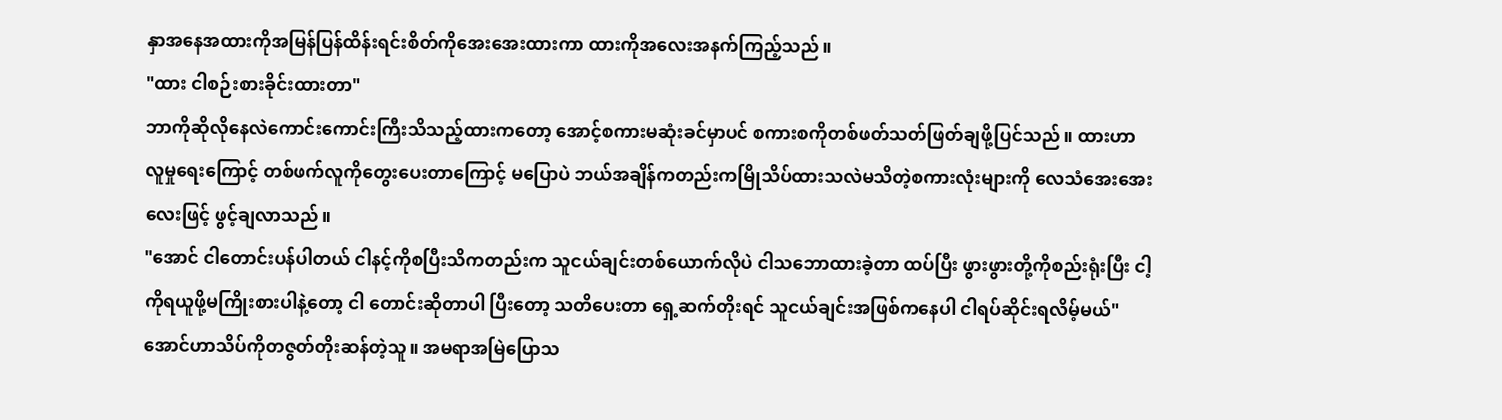နှာအနေအထားကိုအမြန်ပြန်ထိန်းရင်းစိတ်ကိုအေးအေးထားကာ ထားကိုအလေးအနက်ကြည့်သည်။
"ထား ငါစဉ်းစားခိုင်းထားတာ"
ဘာကိုဆိုလိုနေလဲကောင်းကောင်းကြီးသိသည့်ထားကတော့ အောင့်စကားမဆုံးခင်မှာပင် စကားစကိုတစ်ဖတ်သတ်ဖြတ်ချဖို့ပြင်သည်။ ထားဟာ လူမှုရေးကြောင့် တစ်ဖက်လူကိုတွေးပေးတာကြောင့် မပြောပဲ ဘယ်အချိန်ကတည်းကမြိုသိပ်ထားသလဲမသိတဲ့စကားလုံးများကို လေသံအေးအေးလေးဖြင့် ဖွင့်ချလာသည်။
"အောင် ငါတောင်းပန်ပါတယ် ငါနင့်ကိုစပြီးသိကတည်းက သူငယ်ချင်းတစ်ယောက်လိုပဲ ငါသဘောထားခဲ့တာ ထပ်ပြီး ဖွားဖွားတို့ကိုစည်းရုံးပြီး ငါ့ကိုရယူဖို့မကြိုးစားပါနဲ့တော့ ငါ တောင်းဆိုတာပါ ပြီးတော့ သတိပေးတာ ရှေ့ဆက်တိုးရင် သူငယ်ချင်းအဖြစ်ကနေပါ ငါရပ်ဆိုင်းရလိမ့်မယ်"
အောင်ဟာသိပ်ကိုတဇွတ်တိုးဆန်တဲ့သူ။ အမရာအမြဲပြောသ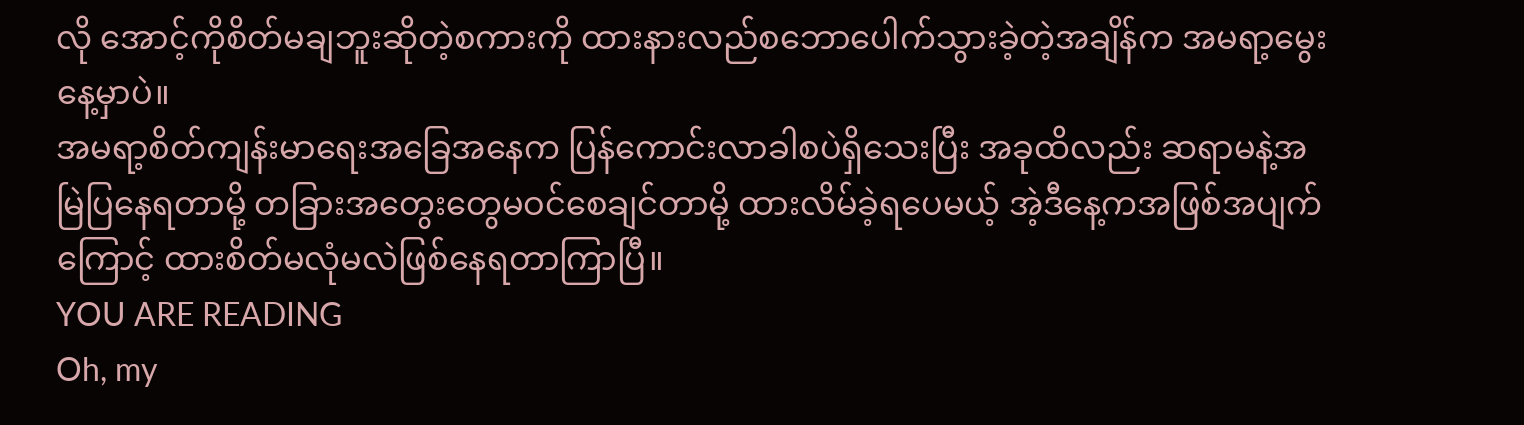လို အောင့်ကိုစိတ်မချဘူးဆိုတဲ့စကားကို ထားနားလည်စဘောပေါက်သွားခဲ့တဲ့အချိန်က အမရာ့မွေးနေ့မှာပဲ။
အမရာ့စိတ်ကျန်းမာရေးအခြေအနေက ပြန်ကောင်းလာခါစပဲရှိသေးပြီး အခုထိလည်း ဆရာမနဲ့အမြဲပြနေရတာမို့ တခြားအတွေးတွေမဝင်စေချင်တာမို့ ထားလိမ်ခဲ့ရပေမယ့် အဲ့ဒီနေ့ကအဖြစ်အပျက်ကြောင့် ထားစိတ်မလုံမလဲဖြစ်နေရတာကြာပြီ။
YOU ARE READING
Oh, my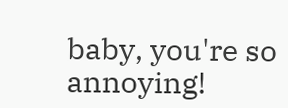baby, you're so annoying!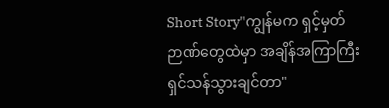Short Story"ကျွန်မက ရှင့်မှတ်ဉာဏ်တွေထဲမှာ အချိန်အကြာကြီးရှင်သန်သွားချင်တာ"